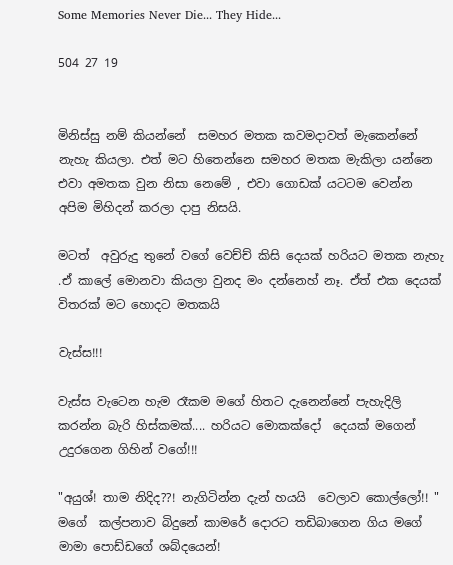Some Memories Never Die... They Hide...

504 27 19


මිනිස්සු නම් කියන්නේ  සමහර මතක කවමදාවත් මැකෙන්නේ නැහැ කියලා. එත් මට හිතෙන්නෙ සමහර මතක මැකිලා යන්නෙ එවා අමතක වුන නිසා නෙමේ , එවා ගොඩක් යටටම වෙන්න අපිම මිහිදන් කරලා දාපු නිසයි.

මටත්  අවුරුදු තුනේ වගේ වෙච්ච් කිසි දෙයක් හරියට මතක නැහැ .ඒ කාලේ මොනවා කියලා වුනද මං දන්නෙහ් නෑ. ඒත් එක දෙයක් විතරක් මට හොදට මතකයි

වැස්ස!!!

වැස්ස වැටෙන හැම රෑකම මගේ හිතට දැනෙන්නේ පැහැදිලි කරන්න බැරි හිස්කමක්.... හරියට මොකක්දෝ  දෙයක් මගෙන් උදුරගෙන ගිහින් වගේ!!!

"අයුශ්! තාම නිදිද??! නැගිටින්න දැන් හයයි  වෙලාව කොල්ලෝ!! "
මගේ  කල්පනාව බිදුනේ කාමරේ දොරට තඩිබාගෙන ගිය මගේ මාමා පොඩ්ඩගේ ශබ්දයෙන්!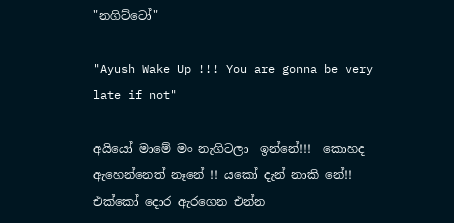"නගිට්ටෝ"

"Ayush Wake Up !!! You are gonna be very late if not"

අයියෝ මාමේ මං නැගිටලා  ඉන්නේ!!!  කොහද ඇහෙන්නෙත් නෑනේ !! යකෝ දැන් නාකි නේ!!  එක්කෝ දොර ඇරගෙන එන්න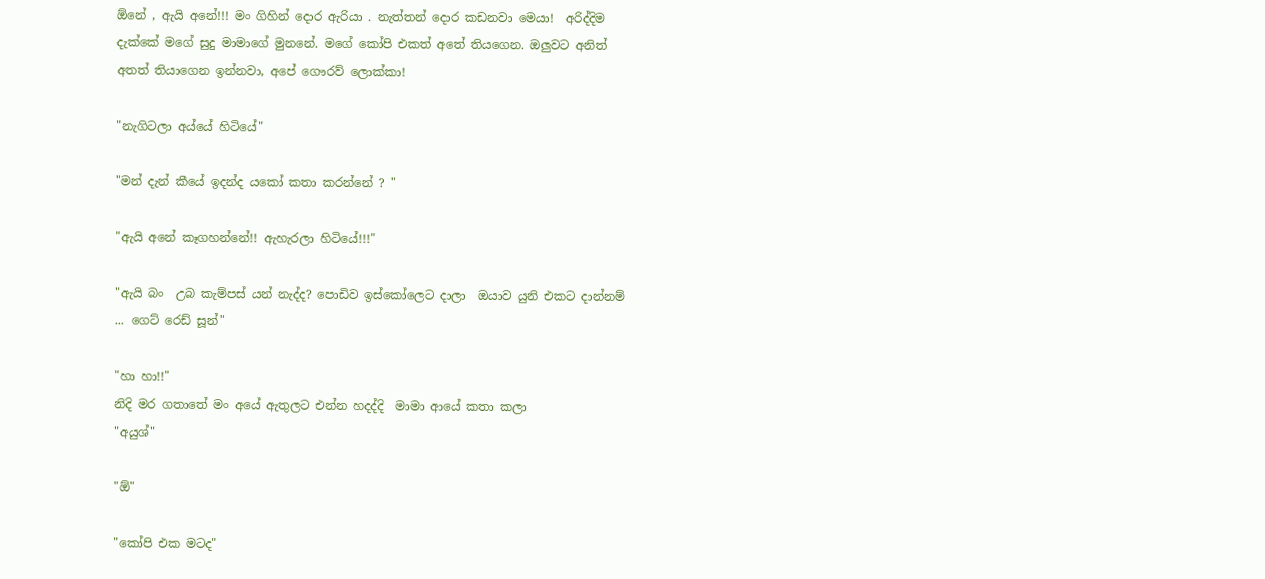ඕනේ , ඇයි අනේ!!! මං ගිහින් දොර ඇරියා . නැත්තන් දොර කඩනවා මෙයා!  අරිද්දිම දැක්කේ මගේ සුදු මාමාගේ මුනනේ. මගේ කෝපි එකත් අතේ තියගෙන. ඔලුවට අනිත් අතත් තියාගෙන ඉන්නවා, අපේ ගෞරව් ලොක්කා!

"නැගිටලා අය්යේ හිටියේ"

"මන් දැන් කීයේ ඉදන්ද යකෝ කතා කරන්නේ ? "

"ඇයි අනේ කෑගහන්නේ!! ඇහැරලා හිටියේ!!!"

"ඇයි බං  උබ කැම්පස් යන් නැද්ද? පොඩිව ඉස්කෝලෙට දාලා  ඔයාව යුනි එකට දාන්නම් ... ගෙට් රෙඩ්‍ සූන්"

"හා හා!!"
නිදි මර ගතාතේ මං අයේ ඇතුලට එන්න හදද්දි  මාමා ආයේ කතා කලා
"අයුශ්"

"ඕ"

"කෝපි එක මටද"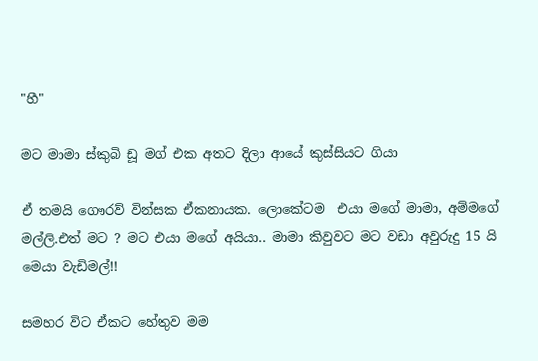"හී"

මට මාමා ස්කුබි ඩූ මග් එක අතට දිලා ආයේ කුස්සියට ගියා

ඒ තමයි ගෞරව් වින්සක ඒකනායක. ලොකේටම  එයා මගේ මාමා, අම්මගේ මල්ලි.එත් මට ? මට එයා මගේ අයියා.. මාමා කිවුවට මට වඩා අවුරුදු 15 යි මෙයා වැඩිමල්!!

සමහර විට ඒකට හේතුව මම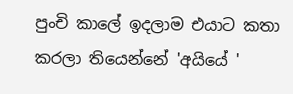පුංචි කාලේ ඉදලාම එයාට කතා කරලා තියෙන්නේ 'අයියේ '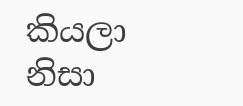කියලා නිසා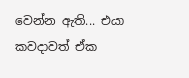වෙන්න ඇති... එයා කවදාවත් ඒක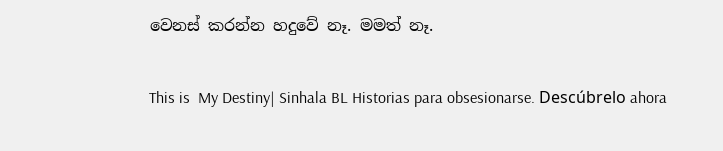වෙනස් කරන්න හදුවේ නෑ. මමත් නෑ.

This is  My Destiny| Sinhala BL Historias para obsesionarse. Descúbrelo ahora